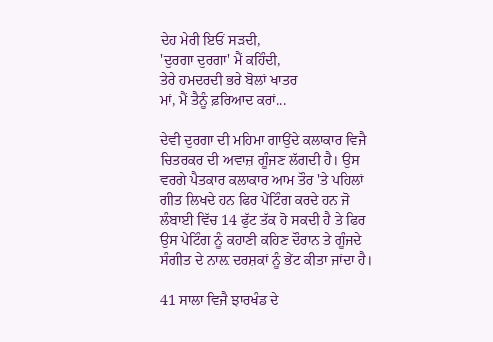ਦੇਹ ਮੇਰੀ ਇਓਂ ਸੜਦੀ,
'ਦੁਰਗਾ ਦੁਰਗਾ' ਮੈਂ ਕਹਿੰਦੀ,
ਤੇਰੇ ਹਮਦਰਦੀ ਭਰੇ ਬੋਲਾਂ ਖਾਤਰ
ਮਾਂ, ਮੈਂ ਤੈਨੂੰ ਫ਼ਰਿਆਦ ਕਰਾਂ...

ਦੇਵੀ ਦੁਰਗਾ ਦੀ ਮਹਿਮਾ ਗਾਉਂਦੇ ਕਲਾਕਾਰ ਵਿਜੈ ਚਿਤਰਕਰ ਦੀ ਅਵਾਜ਼ ਗੂੰਜਣ ਲੱਗਦੀ ਹੈ। ਉਸ ਵਰਗੇ ਪੈਤਕਾਰ ਕਲਾਕਾਰ ਆਮ ਤੌਰ 'ਤੇ ਪਹਿਲਾਂ ਗੀਤ ਲਿਖਦੇ ਹਨ ਫਿਰ ਪੇਂਟਿੰਗ ਕਰਦੇ ਹਨ ਜੋ ਲੰਬਾਈ ਵਿੱਚ 14 ਫੁੱਟ ਤੱਕ ਹੋ ਸਕਦੀ ਹੈ ਤੇ ਫਿਰ ਉਸ ਪੇਟਿੰਗ ਨੂੰ ਕਹਾਣੀ ਕਹਿਣ ਦੌਰਾਨ ਤੇ ਗੂੰਜਦੇ ਸੰਗੀਤ ਦੇ ਨਾਲ਼ ਦਰਸ਼ਕਾਂ ਨੂੰ ਭੇਂਟ ਕੀਤਾ ਜਾਂਦਾ ਹੈ।

41 ਸਾਲਾ ਵਿਜੈ ਝਾਰਖੰਡ ਦੇ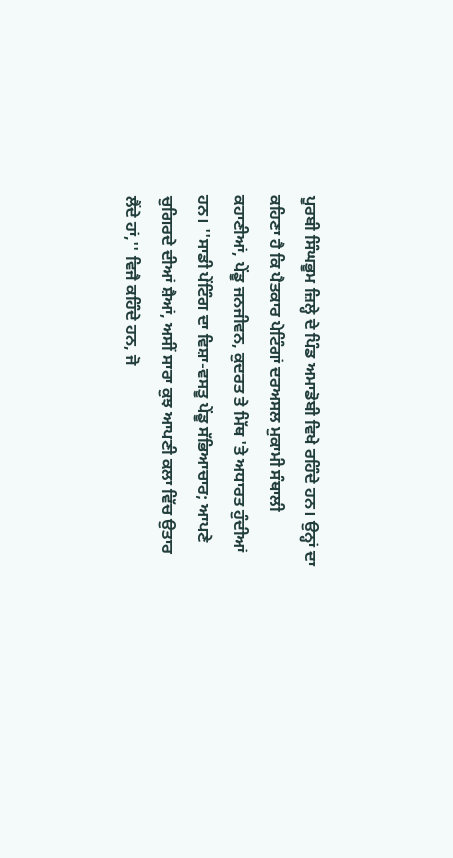ਪੂਰਬੀ ਸਿੰਘਭੂਮ ਜ਼ਿਲ੍ਹੇ ਦੇ ਪਿੰਡ ਅਮਾਡੋਬੀ ਵਿਖੇ ਰਹਿੰਦੇ ਹਨ। ਉਨ੍ਹਾਂ ਦਾ ਕਹਿਣਾ ਹੈ ਕਿ ਪੈਤਕਾਰ ਪੇਟਿੰਗਾਂ ਦਰਅਸਲ ਮੁਕਾਮੀ ਸੰਥਾਲੀ ਕਹਾਣੀਆਂ, ਪੇਂਡੂ ਜਨਜੀਵਨ, ਕੁਦਰਤ ਤੇ ਮਿੱਥ 'ਤੇ ਅਧਾਰਤ ਹੁੰਦੀਆਂ ਹਨ। ''ਸਾਡੀ ਪੇਂਟਿੰਗ ਦਾ ਵਿਸ਼ਾ-ਵਸਤੂ ਪੇਂਡੂ ਸੱਭਿਆਚਾਰ; ਆਪਣੇ ਚੁਗਿਰਦੇ ਦੀਆਂ ਸ਼ੈਆਂ, ਅਸੀਂ ਸਾਰਾ ਕੁਝ ਆਪਣੀ ਕਲਾ ਵਿੱਚ ਉਤਾਰ ਲੈਂਦੇ ਹਾਂ,'' ਵਿਜੈ ਕਹਿੰਦੇ ਹਨ, ਜੋ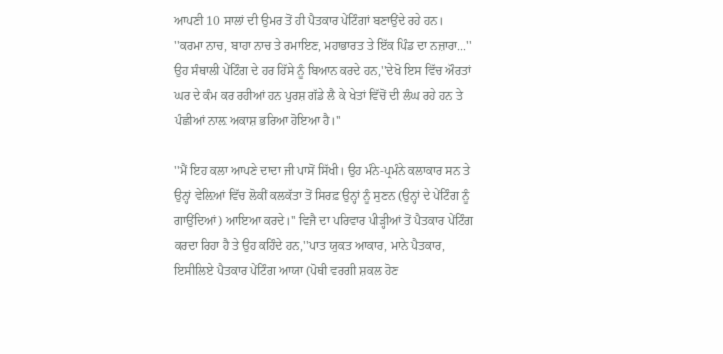ਆਪਣੀ 10 ਸਾਲਾਂ ਦੀ ਉਮਰ ਤੋਂ ਹੀ ਪੈਤਕਾਰ ਪੇਂਟਿੰਗਾਂ ਬਣਾਉਂਦੇ ਰਹੇ ਹਨ। ''ਕਰਮਾ ਨਾਚ, ਬਾਹਾ ਨਾਚ ਤੇ ਰਮਾਇਣ, ਮਹਾਭਾਰਤ ਤੇ ਇੱਕ ਪਿੰਡ ਦਾ ਨਜ਼ਾਰਾ...'' ਉਹ ਸੰਥਾਲੀ ਪੇਂਟਿੰਗ ਦੇ ਹਰ ਹਿੱਸੇ ਨੂੰ ਬਿਆਨ ਕਰਦੇ ਹਨ,''ਦੇਖੋ ਇਸ ਵਿੱਚ ਔਰਤਾਂ ਘਰ ਦੇ ਕੰਮ ਕਰ ਰਹੀਆਂ ਹਨ ਪੁਰਸ਼ ਗੱਡੇ ਲੈ ਕੇ ਖੇਤਾਂ ਵਿੱਚੋਂ ਦੀ ਲੰਘ ਰਹੇ ਹਨ ਤੇ ਪੰਛੀਆਂ ਨਾਲ਼ ਅਕਾਸ਼ ਭਰਿਆ ਹੋਇਆ ਹੈ।''

''ਮੈਂ ਇਹ ਕਲਾ ਆਪਣੇ ਦਾਦਾ ਜੀ ਪਾਸੋਂ ਸਿੱਖੀ। ਉਹ ਮੰਨੇ-ਪ੍ਰਮੰਨੇ ਕਲਾਕਾਰ ਸਨ ਤੇ ਉਨ੍ਹਾਂ ਵੇਲ਼ਿਆਂ ਵਿੱਚ ਲੋਕੀਂ ਕਲਕੱਤਾ ਤੋਂ ਸਿਰਫ਼ ਉਨ੍ਹਾਂ ਨੂੰ ਸੁਣਨ (ਉਨ੍ਹਾਂ ਦੇ ਪੇਂਟਿੰਗ ਨੂੰ ਗਾਉਂਦਿਆਂ) ਆਇਆ ਕਰਦੇ।'' ਵਿਜੈ ਦਾ ਪਰਿਵਾਰ ਪੀੜ੍ਹੀਆਂ ਤੋਂ ਪੈਤਕਾਰ ਪੇਂਟਿੰਗ ਕਰਦਾ ਰਿਹਾ ਹੈ ਤੇ ਉਹ ਕਹਿੰਦੇ ਹਨ,''ਪਾਤ ਯੁਕਤ ਆਕਾਰ, ਮਾਨੇ ਪੈਤਕਾਰ, ਇਸੀਲਿਏ ਪੈਤਕਾਰ ਪੇਂਟਿੰਗ ਆਯਾ (ਪੋਥੀ ਵਰਗੀ ਸ਼ਕਲ ਹੋਣ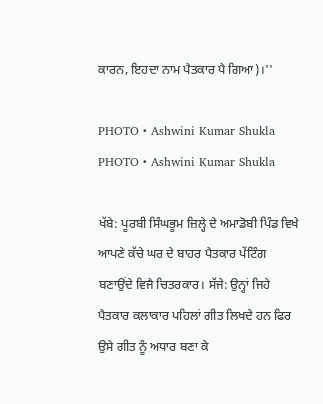ਕਾਰਨ, ਇਹਦਾ ਨਾਮ ਪੈਤਕਾਰ ਪੈ ਗਿਆ)।''

PHOTO • Ashwini Kumar Shukla
PHOTO • Ashwini Kumar Shukla

ਖੱਬੇ: ਪੂਰਬੀ ਸਿੰਘਭੂਮ ਜ਼ਿਲ੍ਹੇ ਦੇ ਅਮਾਡੋਬੀ ਪਿੰਡ ਵਿਖੇ ਆਪਣੇ ਕੱਚੇ ਘਰ ਦੇ ਬਾਹਰ ਪੈਤਕਾਰ ਪੇਂਟਿੰਗ ਬਣਾਉਂਦੇ ਵਿਜੈ ਚਿਤਰਕਾਰ। ਸੱਜੇ: ਉਨ੍ਹਾਂ ਜਿਹੇ ਪੈਤਕਾਰ ਕਲਾਕਾਰ ਪਹਿਲਾਂ ਗੀਤ ਲਿਖਦੇ ਹਨ ਫਿਰ ਉਸੇ ਗੀਤ ਨੂੰ ਅਧਾਰ ਬਣਾ ਕੇ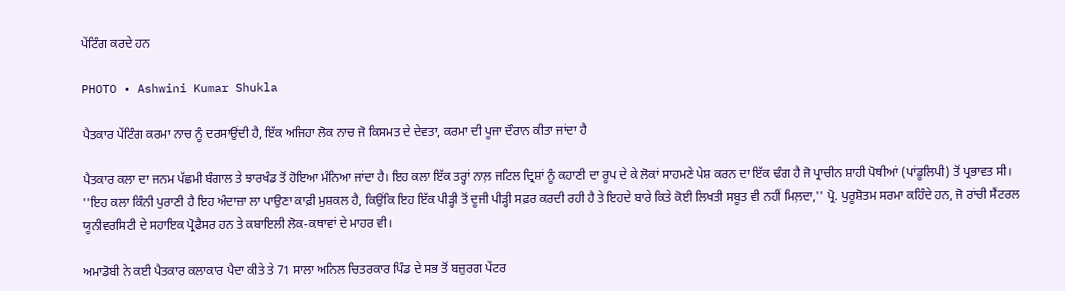ਪੇਂਟਿੰਗ ਕਰਦੇ ਹਨ

PHOTO • Ashwini Kumar Shukla

ਪੈਤਕਾਰ ਪੇਂਟਿੰਗ ਕਰਮਾ ਨਾਚ ਨੂੰ ਦਰਸਾਉਂਦੀ ਹੈ, ਇੱਕ ਅਜਿਹਾ ਲੋਕ ਨਾਚ ਜੋ ਕਿਸਮਤ ਦੇ ਦੇਵਤਾ, ਕਰਮਾ ਦੀ ਪੂਜਾ ਦੌਰਾਨ ਕੀਤਾ ਜਾਂਦਾ ਹੈ

ਪੈਤਕਾਰ ਕਲਾ ਦਾ ਜਨਮ ਪੱਛਮੀ ਬੰਗਾਲ ਤੇ ਝਾਰਖੰਡ ਤੋਂ ਹੋਇਆ ਮੰਨਿਆ ਜਾਂਦਾ ਹੈ। ਇਹ ਕਲਾ ਇੱਕ ਤਰ੍ਹਾਂ ਨਾਲ਼ ਜਟਿਲ ਦ੍ਰਿਸ਼ਾਂ ਨੂੰ ਕਹਾਣੀ ਦਾ ਰੂਪ ਦੇ ਕੇ ਲੋਕਾਂ ਸਾਹਮਣੇ ਪੇਸ਼ ਕਰਨ ਦਾ ਇੱਕ ਢੰਗ ਹੈ ਜੋ ਪ੍ਰਾਚੀਨ ਸ਼ਾਹੀ ਪੋਥੀਆਂ (ਪਾਂਡੂਲਿਪੀ) ਤੋਂ ਪ੍ਰਭਾਵਤ ਸੀ। ''ਇਹ ਕਲਾ ਕਿੰਨੀ ਪੁਰਾਣੀ ਹੈ ਇਹ ਅੰਦਾਜ਼ਾ ਲਾ ਪਾਉਣਾ ਕਾਫ਼ੀ ਮੁਸ਼ਕਲ ਹੈ, ਕਿਉਂਕਿ ਇਹ ਇੱਕ ਪੀੜ੍ਹੀ ਤੋਂ ਦੂਜੀ ਪੀੜ੍ਹੀ ਸਫ਼ਰ ਕਰਦੀ ਰਹੀ ਹੈ ਤੇ ਇਹਦੇ ਬਾਰੇ ਕਿਤੇ ਕੋਈ ਲਿਖਤੀ ਸਬੂਤ ਵੀ ਨਹੀਂ ਮਿਲ਼ਦਾ,'' ਪ੍ਰੋ. ਪੁਰੂਸ਼ੋਤਮ ਸਰਮਾ ਕਹਿੰਦੇ ਹਨ, ਜੋ ਰਾਂਚੀ ਸੈਂਟਰਲ ਯੂਨੀਵਰਸਿਟੀ ਦੇ ਸਹਾਇਕ ਪ੍ਰੋਫੈਸਰ ਹਨ ਤੇ ਕਬਾਇਲੀ ਲੋਕ-ਕਥਾਵਾਂ ਦੇ ਮਾਹਰ ਵੀ।

ਅਮਾਡੋਬੀ ਨੇ ਕਈ ਪੈਤਕਾਰ ਕਲਾਕਾਰ ਪੈਦਾ ਕੀਤੇ ਤੇ 71 ਸਾਲਾ ਅਨਿਲ ਚਿਤਰਕਾਰ ਪਿੰਡ ਦੇ ਸਭ ਤੋਂ ਬਜ਼ੁਰਗ ਪੇਂਟਰ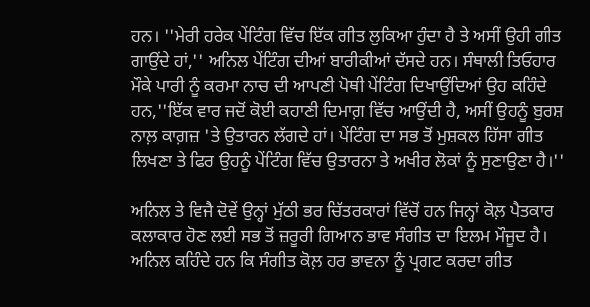ਹਨ। ''ਮੇਰੀ ਹਰੇਕ ਪੇਂਟਿੰਗ ਵਿੱਚ ਇੱਕ ਗੀਤ ਲੁਕਿਆ ਹੁੰਦਾ ਹੈ ਤੇ ਅਸੀਂ ਉਹੀ ਗੀਤ ਗਾਉਂਦੇ ਹਾਂ,'' ਅਨਿਲ ਪੇਂਟਿੰਗ ਦੀਆਂ ਬਾਰੀਕੀਆਂ ਦੱਸਦੇ ਹਨ। ਸੰਥਾਲੀ ਤਿਓਹਾਰ ਮੌਕੇ ਪਾਰੀ ਨੂੰ ਕਰਮਾ ਨਾਚ ਦੀ ਆਪਣੀ ਪੋਥੀ ਪੇਂਟਿੰਗ ਦਿਖਾਉਂਦਿਆਂ ਉਹ ਕਹਿੰਦੇ ਹਨ,''ਇੱਕ ਵਾਰ ਜਦੋਂ ਕੋਈ ਕਹਾਣੀ ਦਿਮਾਗ਼ ਵਿੱਚ ਆਉਂਦੀ ਹੈ, ਅਸੀਂ ਉਹਨੂੰ ਬੁਰਸ਼ ਨਾਲ਼ ਕਾਗ਼ਜ਼ 'ਤੇ ਉਤਾਰਨ ਲੱਗਦੇ ਹਾਂ। ਪੇਂਟਿੰਗ ਦਾ ਸਭ ਤੋਂ ਮੁਸ਼ਕਲ ਹਿੱਸਾ ਗੀਤ ਲਿਖਣਾ ਤੇ ਫਿਰ ਉਹਨੂੰ ਪੇਂਟਿੰਗ ਵਿੱਚ ਉਤਾਰਨਾ ਤੇ ਅਖੀਰ ਲੋਕਾਂ ਨੂੰ ਸੁਣਾਉਣਾ ਹੈ।''

ਅਨਿਲ ਤੇ ਵਿਜੈ ਦੋਵੇਂ ਉਨ੍ਹਾਂ ਮੁੱਠੀ ਭਰ ਚਿੱਤਰਕਾਰਾਂ ਵਿੱਚੋਂ ਹਨ ਜਿਨ੍ਹਾਂ ਕੋਲ਼ ਪੈਤਕਾਰ ਕਲਾਕਾਰ ਹੋਣ ਲਈ ਸਭ ਤੋਂ ਜ਼ਰੂਰੀ ਗਿਆਨ ਭਾਵ ਸੰਗੀਤ ਦਾ ਇਲਮ ਮੌਜੂਦ ਹੈ। ਅਨਿਲ ਕਹਿੰਦੇ ਹਨ ਕਿ ਸੰਗੀਤ ਕੋਲ਼ ਹਰ ਭਾਵਨਾ ਨੂੰ ਪ੍ਰਗਟ ਕਰਦਾ ਗੀਤ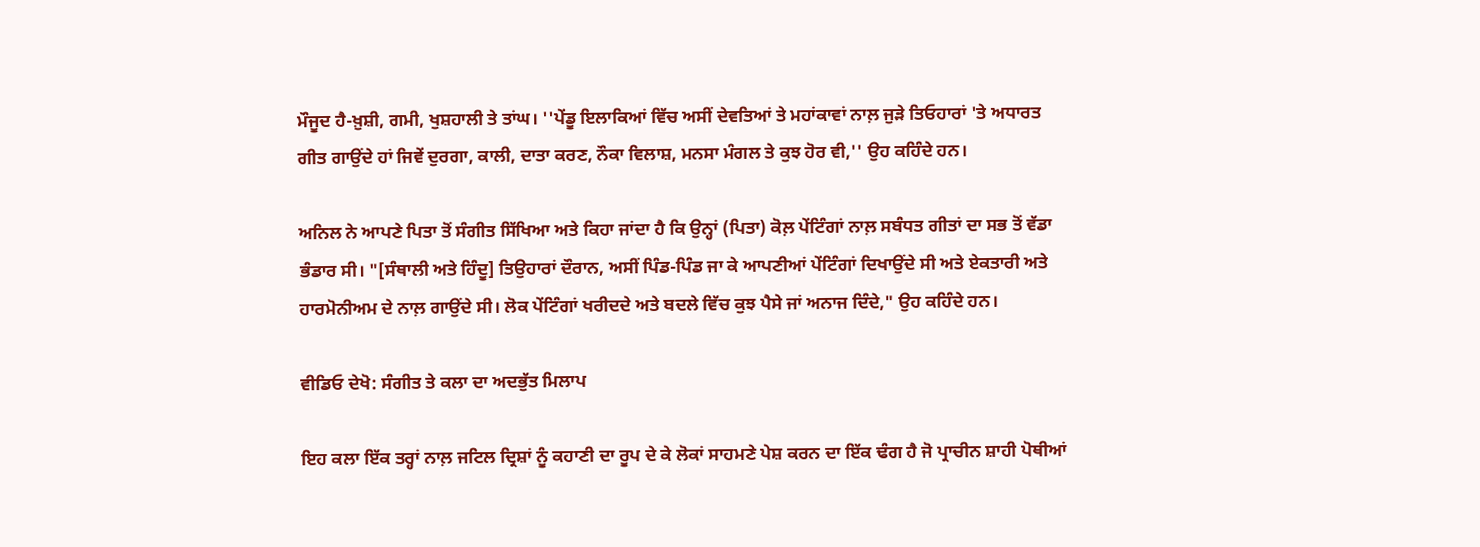ਮੌਜੂਦ ਹੈ-ਖ਼ੁਸ਼ੀ, ਗਮੀ, ਖੁਸ਼ਹਾਲੀ ਤੇ ਤਾਂਘ। ''ਪੇਂਡੂ ਇਲਾਕਿਆਂ ਵਿੱਚ ਅਸੀਂ ਦੇਵਤਿਆਂ ਤੇ ਮਹਾਂਕਾਵਾਂ ਨਾਲ਼ ਜੁੜੇ ਤਿਓਹਾਰਾਂ 'ਤੇ ਅਧਾਰਤ ਗੀਤ ਗਾਉਂਦੇ ਹਾਂ ਜਿਵੇਂ ਦੁਰਗਾ, ਕਾਲੀ, ਦਾਤਾ ਕਰਣ, ਨੌਕਾ ਵਿਲਾਸ਼, ਮਨਸਾ ਮੰਗਲ ਤੇ ਕੁਝ ਹੋਰ ਵੀ,'' ਉਹ ਕਹਿੰਦੇ ਹਨ।

ਅਨਿਲ ਨੇ ਆਪਣੇ ਪਿਤਾ ਤੋਂ ਸੰਗੀਤ ਸਿੱਖਿਆ ਅਤੇ ਕਿਹਾ ਜਾਂਦਾ ਹੈ ਕਿ ਉਨ੍ਹਾਂ (ਪਿਤਾ) ਕੋਲ਼ ਪੇਂਟਿੰਗਾਂ ਨਾਲ਼ ਸਬੰਧਤ ਗੀਤਾਂ ਦਾ ਸਭ ਤੋਂ ਵੱਡਾ ਭੰਡਾਰ ਸੀ। "[ਸੰਥਾਲੀ ਅਤੇ ਹਿੰਦੂ] ਤਿਉਹਾਰਾਂ ਦੌਰਾਨ, ਅਸੀਂ ਪਿੰਡ-ਪਿੰਡ ਜਾ ਕੇ ਆਪਣੀਆਂ ਪੇਂਟਿੰਗਾਂ ਦਿਖਾਉਂਦੇ ਸੀ ਅਤੇ ਏਕਤਾਰੀ ਅਤੇ ਹਾਰਮੋਨੀਅਮ ਦੇ ਨਾਲ਼ ਗਾਉਂਦੇ ਸੀ। ਲੋਕ ਪੇਂਟਿੰਗਾਂ ਖਰੀਦਦੇ ਅਤੇ ਬਦਲੇ ਵਿੱਚ ਕੁਝ ਪੈਸੇ ਜਾਂ ਅਨਾਜ ਦਿੰਦੇ," ਉਹ ਕਹਿੰਦੇ ਹਨ।

ਵੀਡਿਓ ਦੇਖੋ: ਸੰਗੀਤ ਤੇ ਕਲਾ ਦਾ ਅਦਭੁੱਤ ਮਿਲਾਪ

ਇਹ ਕਲਾ ਇੱਕ ਤਰ੍ਹਾਂ ਨਾਲ਼ ਜਟਿਲ ਦ੍ਰਿਸ਼ਾਂ ਨੂੰ ਕਹਾਣੀ ਦਾ ਰੂਪ ਦੇ ਕੇ ਲੋਕਾਂ ਸਾਹਮਣੇ ਪੇਸ਼ ਕਰਨ ਦਾ ਇੱਕ ਢੰਗ ਹੈ ਜੋ ਪ੍ਰਾਚੀਨ ਸ਼ਾਹੀ ਪੋਥੀਆਂ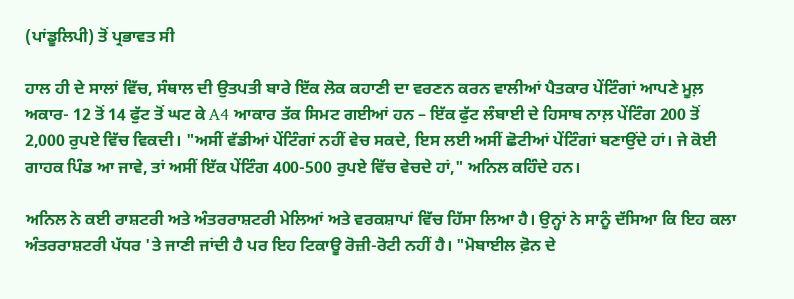(ਪਾਂਡੂਲਿਪੀ) ਤੋਂ ਪ੍ਰਭਾਵਤ ਸੀ

ਹਾਲ ਹੀ ਦੇ ਸਾਲਾਂ ਵਿੱਚ, ਸੰਥਾਲ ਦੀ ਉਤਪਤੀ ਬਾਰੇ ਇੱਕ ਲੋਕ ਕਹਾਣੀ ਦਾ ਵਰਣਨ ਕਰਨ ਵਾਲੀਆਂ ਪੈਤਕਾਰ ਪੇਂਟਿੰਗਾਂ ਆਪਣੇ ਮੂਲ਼ ਅਕਾਰ- 12 ਤੋਂ 14 ਫੁੱਟ ਤੋਂ ਘਟ ਕੇ A4 ਆਕਾਰ ਤੱਕ ਸਿਮਟ ਗਈਆਂ ਹਨ – ਇੱਕ ਫੁੱਟ ਲੰਬਾਈ ਦੇ ਹਿਸਾਬ ਨਾਲ਼ ਪੇਂਟਿੰਗ 200 ਤੋਂ 2,000 ਰੁਪਏ ਵਿੱਚ ਵਿਕਦੀ। "ਅਸੀਂ ਵੱਡੀਆਂ ਪੇਂਟਿੰਗਾਂ ਨਹੀਂ ਵੇਚ ਸਕਦੇ, ਇਸ ਲਈ ਅਸੀਂ ਛੋਟੀਆਂ ਪੇਂਟਿੰਗਾਂ ਬਣਾਉਂਦੇ ਹਾਂ। ਜੇ ਕੋਈ ਗਾਹਕ ਪਿੰਡ ਆ ਜਾਵੇ, ਤਾਂ ਅਸੀਂ ਇੱਕ ਪੇਂਟਿੰਗ 400-500 ਰੁਪਏ ਵਿੱਚ ਵੇਚਦੇ ਹਾਂ," ਅਨਿਲ ਕਹਿੰਦੇ ਹਨ।

ਅਨਿਲ ਨੇ ਕਈ ਰਾਸ਼ਟਰੀ ਅਤੇ ਅੰਤਰਰਾਸ਼ਟਰੀ ਮੇਲਿਆਂ ਅਤੇ ਵਰਕਸ਼ਾਪਾਂ ਵਿੱਚ ਹਿੱਸਾ ਲਿਆ ਹੈ। ਉਨ੍ਹਾਂ ਨੇ ਸਾਨੂੰ ਦੱਸਿਆ ਕਿ ਇਹ ਕਲਾ ਅੰਤਰਰਾਸ਼ਟਰੀ ਪੱਧਰ 'ਤੇ ਜਾਣੀ ਜਾਂਦੀ ਹੈ ਪਰ ਇਹ ਟਿਕਾਊ ਰੋਜ਼ੀ-ਰੋਟੀ ਨਹੀਂ ਹੈ। "ਮੋਬਾਈਲ ਫ਼ੋਨ ਦੇ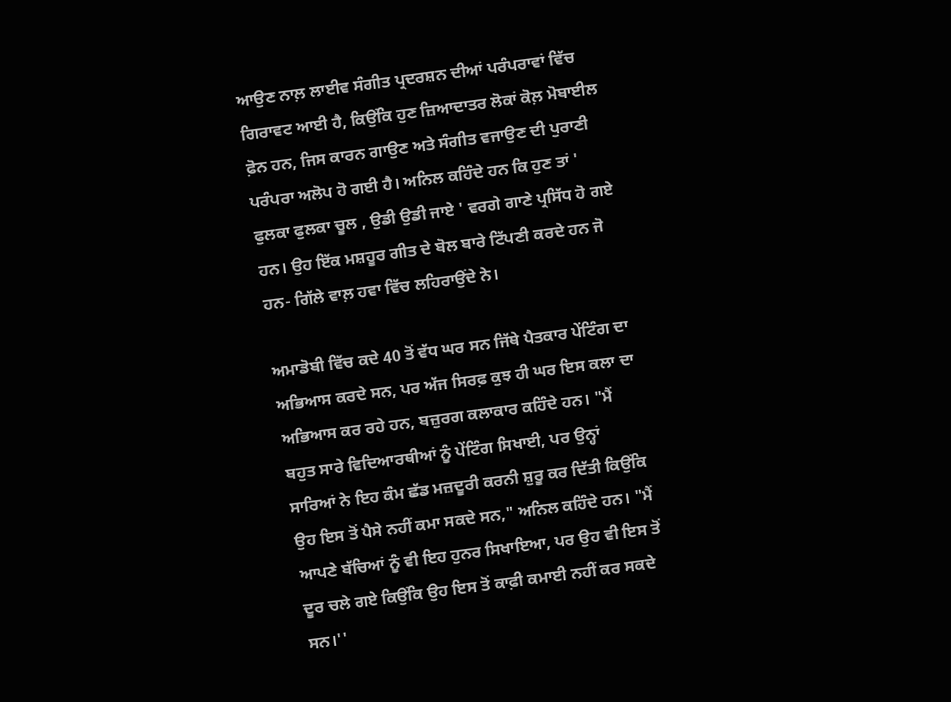ਆਉਣ ਨਾਲ਼ ਲਾਈਵ ਸੰਗੀਤ ਪ੍ਰਦਰਸ਼ਨ ਦੀਆਂ ਪਰੰਪਰਾਵਾਂ ਵਿੱਚ ਗਿਰਾਵਟ ਆਈ ਹੈ, ਕਿਉਂਕਿ ਹੁਣ ਜ਼ਿਆਦਾਤਰ ਲੋਕਾਂ ਕੋਲ਼ ਮੋਬਾਈਲ ਫ਼ੋਨ ਹਨ, ਜਿਸ ਕਾਰਨ ਗਾਉਣ ਅਤੇ ਸੰਗੀਤ ਵਜਾਉਣ ਦੀ ਪੁਰਾਣੀ ਪਰੰਪਰਾ ਅਲੋਪ ਹੋ ਗਈ ਹੈ। ਅਨਿਲ ਕਹਿੰਦੇ ਹਨ ਕਿ ਹੁਣ ਤਾਂ ' ਫੁਲਕਾ ਫੁਲਕਾ ਚੂਲ , ਉਡੀ ਉਡੀ ਜਾਏ ' ਵਰਗੇ ਗਾਣੇ ਪ੍ਰਸਿੱਧ ਹੋ ਗਏ ਹਨ। ਉਹ ਇੱਕ ਮਸ਼ਹੂਰ ਗੀਤ ਦੇ ਬੋਲ ਬਾਰੇ ਟਿੱਪਣੀ ਕਰਦੇ ਹਨ ਜੋ ਹਨ- ਗਿੱਲੇ ਵਾਲ਼ ਹਵਾ ਵਿੱਚ ਲਹਿਰਾਉਂਦੇ ਨੇ।

ਅਮਾਡੋਬੀ ਵਿੱਚ ਕਦੇ 40 ਤੋਂ ਵੱਧ ਘਰ ਸਨ ਜਿੱਥੇ ਪੈਤਕਾਰ ਪੇਂਟਿੰਗ ਦਾ ਅਭਿਆਸ ਕਰਦੇ ਸਨ, ਪਰ ਅੱਜ ਸਿਰਫ਼ ਕੁਝ ਹੀ ਘਰ ਇਸ ਕਲਾ ਦਾ ਅਭਿਆਸ ਕਰ ਰਹੇ ਹਨ, ਬਜ਼ੁਰਗ ਕਲਾਕਾਰ ਕਹਿੰਦੇ ਹਨ। "ਮੈਂ ਬਹੁਤ ਸਾਰੇ ਵਿਦਿਆਰਥੀਆਂ ਨੂੰ ਪੇਂਟਿੰਗ ਸਿਖਾਈ, ਪਰ ਉਨ੍ਹਾਂ ਸਾਰਿਆਂ ਨੇ ਇਹ ਕੰਮ ਛੱਡ ਮਜ਼ਦੂਰੀ ਕਰਨੀ ਸ਼ੁਰੂ ਕਰ ਦਿੱਤੀ ਕਿਉਂਕਿ ਉਹ ਇਸ ਤੋਂ ਪੈਸੇ ਨਹੀਂ ਕਮਾ ਸਕਦੇ ਸਨ," ਅਨਿਲ ਕਹਿੰਦੇ ਹਨ। "ਮੈਂ ਆਪਣੇ ਬੱਚਿਆਂ ਨੂੰ ਵੀ ਇਹ ਹੁਨਰ ਸਿਖਾਇਆ, ਪਰ ਉਹ ਵੀ ਇਸ ਤੋਂ ਦੂਰ ਚਲੇ ਗਏ ਕਿਉਂਕਿ ਉਹ ਇਸ ਤੋਂ ਕਾਫ਼ੀ ਕਮਾਈ ਨਹੀਂ ਕਰ ਸਕਦੇ ਸਨ।''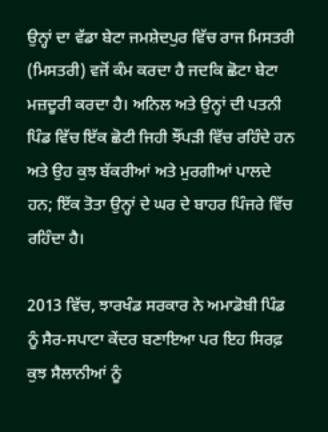ਉਨ੍ਹਾਂ ਦਾ ਵੱਡਾ ਬੇਟਾ ਜਮਸ਼ੇਦਪੁਰ ਵਿੱਚ ਰਾਜ ਮਿਸਤਰੀ (ਮਿਸਤਰੀ) ਵਜੋਂ ਕੰਮ ਕਰਦਾ ਹੈ ਜਦਕਿ ਛੋਟਾ ਬੇਟਾ ਮਜ਼ਦੂਰੀ ਕਰਦਾ ਹੈ। ਅਨਿਲ ਅਤੇ ਉਨ੍ਹਾਂ ਦੀ ਪਤਨੀ ਪਿੰਡ ਵਿੱਚ ਇੱਕ ਛੋਟੀ ਜਿਹੀ ਝੌਂਪੜੀ ਵਿੱਚ ਰਹਿੰਦੇ ਹਨ ਅਤੇ ਉਹ ਕੁਝ ਬੱਕਰੀਆਂ ਅਤੇ ਮੁਰਗੀਆਂ ਪਾਲਦੇ ਹਨ; ਇੱਕ ਤੋਤਾ ਉਨ੍ਹਾਂ ਦੇ ਘਰ ਦੇ ਬਾਹਰ ਪਿੰਜਰੇ ਵਿੱਚ ਰਹਿੰਦਾ ਹੈ।

2013 ਵਿੱਚ, ਝਾਰਖੰਡ ਸਰਕਾਰ ਨੇ ਅਮਾਡੋਬੀ ਪਿੰਡ ਨੂੰ ਸੈਰ-ਸਪਾਟਾ ਕੇਂਦਰ ਬਣਾਇਆ ਪਰ ਇਹ ਸਿਰਫ਼ ਕੁਝ ਸੈਲਾਨੀਆਂ ਨੂੰ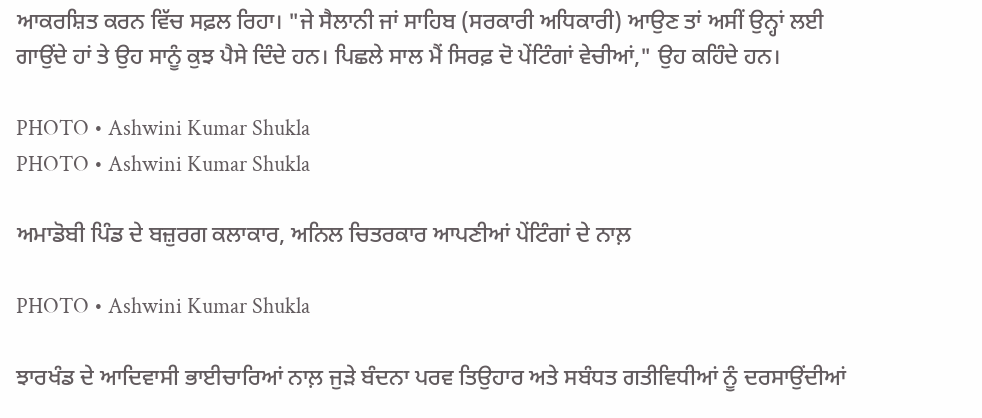ਆਕਰਸ਼ਿਤ ਕਰਨ ਵਿੱਚ ਸਫ਼ਲ ਰਿਹਾ। "ਜੇ ਸੈਲਾਨੀ ਜਾਂ ਸਾਹਿਬ (ਸਰਕਾਰੀ ਅਧਿਕਾਰੀ) ਆਉਣ ਤਾਂ ਅਸੀਂ ਉਨ੍ਹਾਂ ਲਈ ਗਾਉਂਦੇ ਹਾਂ ਤੇ ਉਹ ਸਾਨੂੰ ਕੁਝ ਪੈਸੇ ਦਿੰਦੇ ਹਨ। ਪਿਛਲੇ ਸਾਲ ਮੈਂ ਸਿਰਫ਼ ਦੋ ਪੇਂਟਿੰਗਾਂ ਵੇਚੀਆਂ," ਉਹ ਕਹਿੰਦੇ ਹਨ।

PHOTO • Ashwini Kumar Shukla
PHOTO • Ashwini Kumar Shukla

ਅਮਾਡੋਬੀ ਪਿੰਡ ਦੇ ਬਜ਼ੁਰਗ ਕਲਾਕਾਰ, ਅਨਿਲ ਚਿਤਰਕਾਰ ਆਪਣੀਆਂ ਪੇਂਟਿੰਗਾਂ ਦੇ ਨਾਲ਼

PHOTO • Ashwini Kumar Shukla

ਝਾਰਖੰਡ ਦੇ ਆਦਿਵਾਸੀ ਭਾਈਚਾਰਿਆਂ ਨਾਲ਼ ਜੁੜੇ ਬੰਦਨਾ ਪਰਵ ਤਿਉਹਾਰ ਅਤੇ ਸਬੰਧਤ ਗਤੀਵਿਧੀਆਂ ਨੂੰ ਦਰਸਾਉਂਦੀਆਂ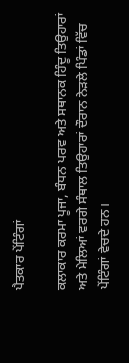ਪੈਤਕਾਰ ਪੇਂਟਿੰਗਾਂ

ਕਲਾਕਾਰ ਕਰਮਾ ਪੂਜਾ, ਬੰਧਨ ਪਰਵ ਅਤੇ ਸਥਾਨਕ ਹਿੰਦੂ ਤਿਉਹਾਰਾਂ ਅਤੇ ਮੇਲਿਆਂ ਵਰਗੇ ਸੰਥਾਲ ਤਿਉਹਾਰਾਂ ਦੌਰਾਨ ਨੇੜਲੇ ਪਿੰਡਾਂ ਵਿੱਚ ਪੇਂਟਿੰਗਾਂ ਵੇਚਦੇ ਹਨ।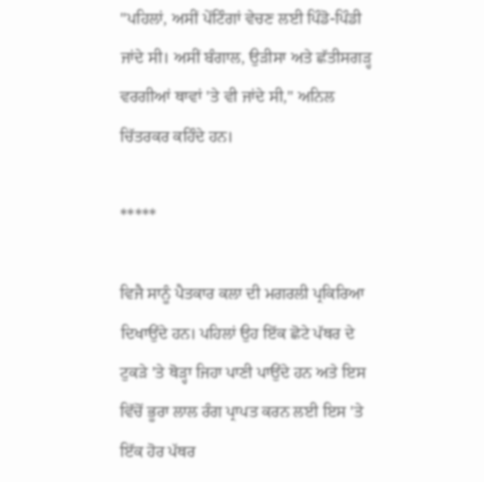"ਪਹਿਲਾਂ, ਅਸੀਂ ਪੇਂਟਿੰਗਾਂ ਵੇਚਣ ਲਈ ਪਿੰਡੋ-ਪਿੰਡੀ ਜਾਂਦੇ ਸੀ। ਅਸੀਂ ਬੰਗਾਲ, ਉੜੀਸਾ ਅਤੇ ਛੱਤੀਸਗੜ੍ਹ ਵਰਗੀਆਂ ਥਾਵਾਂ 'ਤੇ ਵੀ ਜਾਂਦੇ ਸੀ," ਅਨਿਲ ਚਿੱਤਰਕਰ ਕਹਿੰਦੇ ਹਨ।

*****

ਵਿਜੈ ਸਾਨੂੰ ਪੈਤਕਾਰ ਕਲਾ ਦੀ ਮਗਰਲੀ ਪ੍ਰਕਿਰਿਆ ਦਿਖਾਉਂਦੇ ਹਨ। ਪਹਿਲਾਂ ਉਹ ਇੱਕ ਛੋਟੇ ਪੱਥਰ ਦੇ ਟੁਕੜੇ 'ਤੇ ਥੋੜ੍ਹਾ ਜਿਹਾ ਪਾਣੀ ਪਾਉਂਦੇ ਹਨ ਅਤੇ ਇਸ ਵਿੱਚੋਂ ਭੂਰਾ ਲਾਲ ਰੰਗ ਪ੍ਰਾਪਤ ਕਰਨ ਲਈ ਇਸ 'ਤੇ ਇੱਕ ਹੋਰ ਪੱਥਰ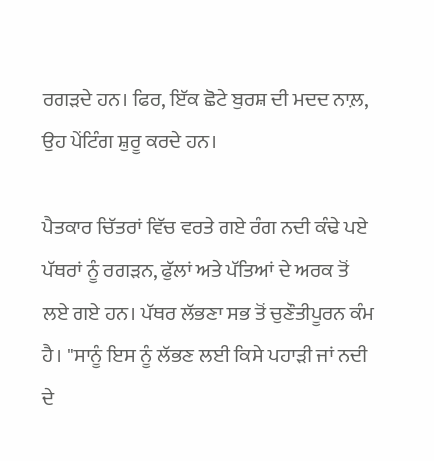ਰਗੜਦੇ ਹਨ। ਫਿਰ, ਇੱਕ ਛੋਟੇ ਬੁਰਸ਼ ਦੀ ਮਦਦ ਨਾਲ਼, ਉਹ ਪੇਂਟਿੰਗ ਸ਼ੁਰੂ ਕਰਦੇ ਹਨ।

ਪੈਤਕਾਰ ਚਿੱਤਰਾਂ ਵਿੱਚ ਵਰਤੇ ਗਏ ਰੰਗ ਨਦੀ ਕੰਢੇ ਪਏ ਪੱਥਰਾਂ ਨੂੰ ਰਗੜਨ, ਫੁੱਲਾਂ ਅਤੇ ਪੱਤਿਆਂ ਦੇ ਅਰਕ ਤੋਂ ਲਏ ਗਏ ਹਨ। ਪੱਥਰ ਲੱਭਣਾ ਸਭ ਤੋਂ ਚੁਣੌਤੀਪੂਰਨ ਕੰਮ ਹੈ। "ਸਾਨੂੰ ਇਸ ਨੂੰ ਲੱਭਣ ਲਈ ਕਿਸੇ ਪਹਾੜੀ ਜਾਂ ਨਦੀ ਦੇ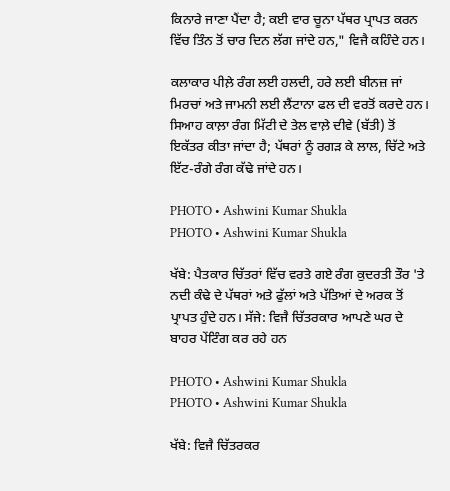ਕਿਨਾਰੇ ਜਾਣਾ ਪੈਂਦਾ ਹੈ; ਕਈ ਵਾਰ ਚੂਨਾ ਪੱਥਰ ਪ੍ਰਾਪਤ ਕਰਨ ਵਿੱਚ ਤਿੰਨ ਤੋਂ ਚਾਰ ਦਿਨ ਲੱਗ ਜਾਂਦੇ ਹਨ," ਵਿਜੈ ਕਹਿੰਦੇ ਹਨ।

ਕਲਾਕਾਰ ਪੀਲ਼ੇ ਰੰਗ ਲਈ ਹਲਦੀ, ਹਰੇ ਲਈ ਬੀਨਜ਼ ਜਾਂ ਮਿਰਚਾਂ ਅਤੇ ਜਾਮਨੀ ਲਈ ਲੈਂਟਾਨਾ ਫਲ ਦੀ ਵਰਤੋਂ ਕਰਦੇ ਹਨ। ਸਿਆਹ ਕਾਲ਼ਾ ਰੰਗ ਮਿੱਟੀ ਦੇ ਤੇਲ ਵਾਲ਼ੇ ਦੀਵੇ (ਬੱਤੀ) ਤੋਂ ਇਕੱਤਰ ਕੀਤਾ ਜਾਂਦਾ ਹੈ; ਪੱਥਰਾਂ ਨੂੰ ਰਗੜ ਕੇ ਲਾਲ, ਚਿੱਟੇ ਅਤੇ ਇੱਟ-ਰੰਗੇ ਰੰਗ ਕੱਢੇ ਜਾਂਦੇ ਹਨ।

PHOTO • Ashwini Kumar Shukla
PHOTO • Ashwini Kumar Shukla

ਖੱਬੇ: ਪੈਤਕਾਰ ਚਿੱਤਰਾਂ ਵਿੱਚ ਵਰਤੇ ਗਏ ਰੰਗ ਕੁਦਰਤੀ ਤੌਰ 'ਤੇ ਨਦੀ ਕੰਢੇ ਦੇ ਪੱਥਰਾਂ ਅਤੇ ਫੁੱਲਾਂ ਅਤੇ ਪੱਤਿਆਂ ਦੇ ਅਰਕ ਤੋਂ ਪ੍ਰਾਪਤ ਹੁੰਦੇ ਹਨ। ਸੱਜੇ: ਵਿਜੈ ਚਿੱਤਰਕਾਰ ਆਪਣੇ ਘਰ ਦੇ ਬਾਹਰ ਪੇਂਟਿੰਗ ਕਰ ਰਹੇ ਹਨ

PHOTO • Ashwini Kumar Shukla
PHOTO • Ashwini Kumar Shukla

ਖੱਬੇ: ਵਿਜੈ ਚਿੱਤਰਕਰ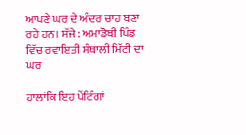ਆਪਣੇ ਘਰ ਦੇ ਅੰਦਰ ਚਾਹ ਬਣਾ ਰਹੇ ਹਨ। ਸੱਜੇ: ਅਮਾਡੋਬੀ ਪਿੰਡ ਵਿੱਚ ਰਵਾਇਤੀ ਸੰਥਾਲੀ ਮਿੱਟੀ ਦਾ ਘਰ

ਹਾਲਾਂਕਿ ਇਹ ਪੇਂਟਿੰਗਾਂ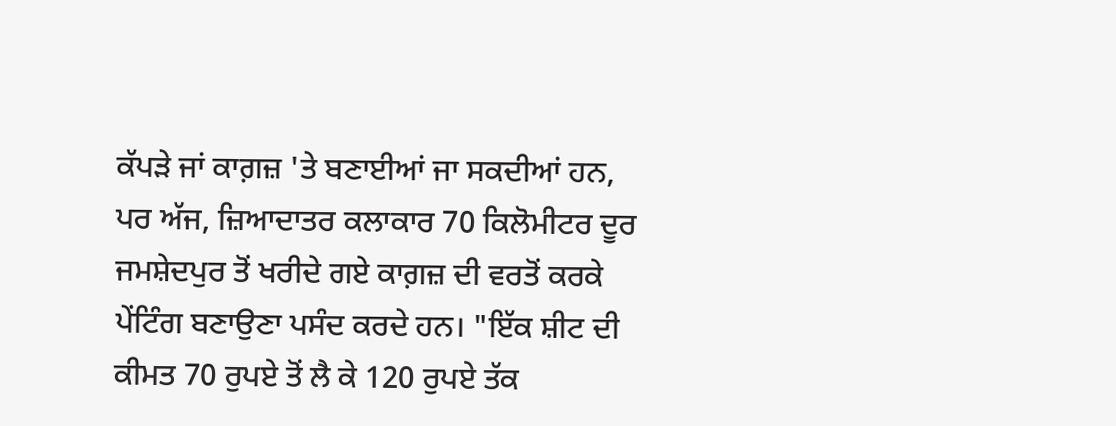ਕੱਪੜੇ ਜਾਂ ਕਾਗ਼ਜ਼ 'ਤੇ ਬਣਾਈਆਂ ਜਾ ਸਕਦੀਆਂ ਹਨ, ਪਰ ਅੱਜ, ਜ਼ਿਆਦਾਤਰ ਕਲਾਕਾਰ 70 ਕਿਲੋਮੀਟਰ ਦੂਰ ਜਮਸ਼ੇਦਪੁਰ ਤੋਂ ਖਰੀਦੇ ਗਏ ਕਾਗ਼ਜ਼ ਦੀ ਵਰਤੋਂ ਕਰਕੇ ਪੇਂਟਿੰਗ ਬਣਾਉਣਾ ਪਸੰਦ ਕਰਦੇ ਹਨ। "ਇੱਕ ਸ਼ੀਟ ਦੀ ਕੀਮਤ 70 ਰੁਪਏ ਤੋਂ ਲੈ ਕੇ 120 ਰੁਪਏ ਤੱਕ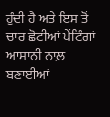ਹੁੰਦੀ ਹੈ ਅਤੇ ਇਸ ਤੋਂ ਚਾਰ ਛੋਟੀਆਂ ਪੇਂਟਿੰਗਾਂ ਆਸਾਨੀ ਨਾਲ਼ ਬਣਾਈਆਂ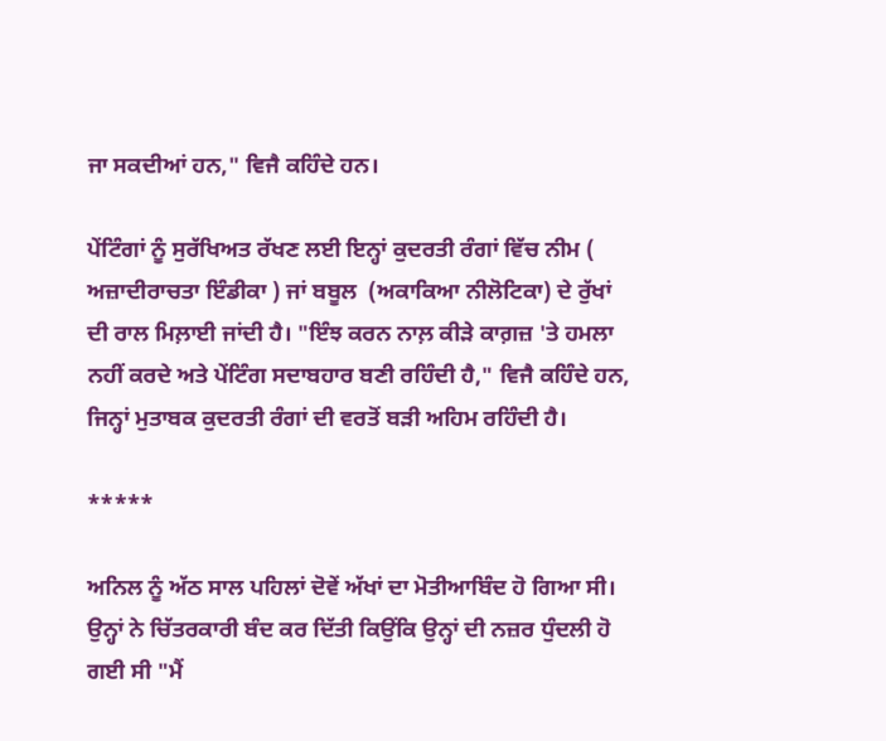ਜਾ ਸਕਦੀਆਂ ਹਨ," ਵਿਜੈ ਕਹਿੰਦੇ ਹਨ।

ਪੇਂਟਿੰਗਾਂ ਨੂੰ ਸੁਰੱਖਿਅਤ ਰੱਖਣ ਲਈ ਇਨ੍ਹਾਂ ਕੁਦਰਤੀ ਰੰਗਾਂ ਵਿੱਚ ਨੀਮ ( ਅਜ਼ਾਦੀਰਾਚਤਾ ਇੰਡੀਕਾ ) ਜਾਂ ਬਬੂਲ  (ਅਕਾਕਿਆ ਨੀਲੋਟਿਕਾ) ਦੇ ਰੁੱਖਾਂ ਦੀ ਰਾਲ ਮਿਲ਼ਾਈ ਜਾਂਦੀ ਹੈ। "ਇੰਝ ਕਰਨ ਨਾਲ਼ ਕੀੜੇ ਕਾਗ਼ਜ਼ 'ਤੇ ਹਮਲਾ ਨਹੀਂ ਕਰਦੇ ਅਤੇ ਪੇਂਟਿੰਗ ਸਦਾਬਹਾਰ ਬਣੀ ਰਹਿੰਦੀ ਹੈ," ਵਿਜੈ ਕਹਿੰਦੇ ਹਨ, ਜਿਨ੍ਹਾਂ ਮੁਤਾਬਕ ਕੁਦਰਤੀ ਰੰਗਾਂ ਦੀ ਵਰਤੋਂ ਬੜੀ ਅਹਿਮ ਰਹਿੰਦੀ ਹੈ।

*****

ਅਨਿਲ ਨੂੰ ਅੱਠ ਸਾਲ ਪਹਿਲਾਂ ਦੋਵੇਂ ਅੱਖਾਂ ਦਾ ਮੋਤੀਆਬਿੰਦ ਹੋ ਗਿਆ ਸੀ। ਉਨ੍ਹਾਂ ਨੇ ਚਿੱਤਰਕਾਰੀ ਬੰਦ ਕਰ ਦਿੱਤੀ ਕਿਉਂਕਿ ਉਨ੍ਹਾਂ ਦੀ ਨਜ਼ਰ ਧੁੰਦਲੀ ਹੋ ਗਈ ਸੀ "ਮੈਂ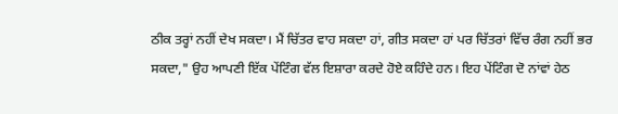ਠੀਕ ਤਰ੍ਹਾਂ ਨਹੀਂ ਦੇਖ ਸਕਦਾ। ਮੈਂ ਚਿੱਤਰ ਵਾਹ ਸਕਦਾ ਹਾਂ, ਗੀਤ ਸਕਦਾ ਹਾਂ ਪਰ ਚਿੱਤਰਾਂ ਵਿੱਚ ਰੰਗ ਨਹੀਂ ਭਰ ਸਕਦਾ," ਉਹ ਆਪਣੀ ਇੱਕ ਪੇਂਟਿੰਗ ਵੱਲ ਇਸ਼ਾਰਾ ਕਰਦੇ ਹੋਏ ਕਹਿੰਦੇ ਹਨ। ਇਹ ਪੇਂਟਿੰਗ ਦੋ ਨਾਂਵਾਂ ਹੇਠ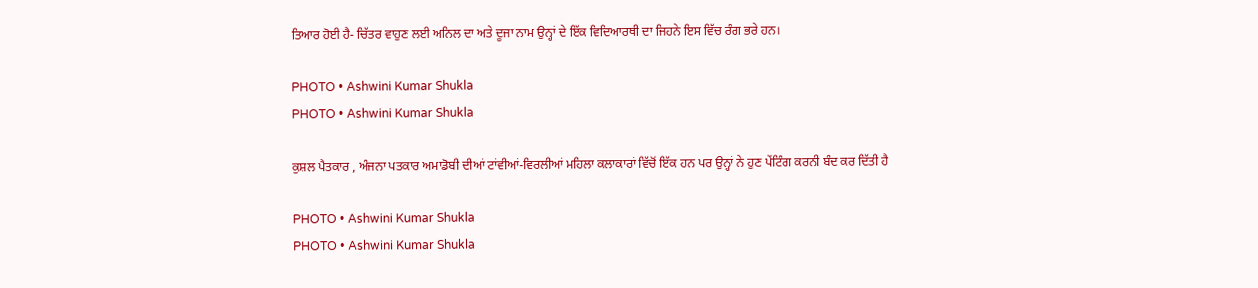ਤਿਆਰ ਹੋਈ ਹੈ- ਚਿੱਤਰ ਵਾਹੁਣ ਲਈ ਅਨਿਲ ਦਾ ਅਤੇ ਦੂਜਾ ਨਾਮ ਉਨ੍ਹਾਂ ਦੇ ਇੱਕ ਵਿਦਿਆਰਥੀ ਦਾ ਜਿਹਨੇ ਇਸ ਵਿੱਚ ਰੰਗ ਭਰੇ ਹਨ।

PHOTO • Ashwini Kumar Shukla
PHOTO • Ashwini Kumar Shukla

ਕੁਸ਼ਲ ਪੈਤਕਾਰ , ਅੰਜਨਾ ਪਤਕਾਰ ਅਮਾਡੋਬੀ ਦੀਆਂ ਟਾਂਵੀਆਂ-ਵਿਰਲੀਆਂ ਮਹਿਲਾ ਕਲਾਕਾਰਾਂ ਵਿੱਚੋਂ ਇੱਕ ਹਨ ਪਰ ਉਨ੍ਹਾਂ ਨੇ ਹੁਣ ਪੇਂਟਿੰਗ ਕਰਨੀ ਬੰਦ ਕਰ ਦਿੱਤੀ ਹੈ

PHOTO • Ashwini Kumar Shukla
PHOTO • Ashwini Kumar Shukla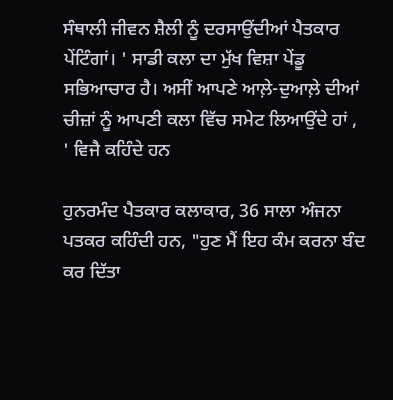ਸੰਥਾਲੀ ਜੀਵਨ ਸ਼ੈਲੀ ਨੂੰ ਦਰਸਾਉਂਦੀਆਂ ਪੈਤਕਾਰ ਪੇਂਟਿੰਗਾਂ। ' ਸਾਡੀ ਕਲਾ ਦਾ ਮੁੱਖ ਵਿਸ਼ਾ ਪੇਂਡੂ ਸਭਿਆਚਾਰ ਹੈ। ਅਸੀਂ ਆਪਣੇ ਆਲ਼ੇ-ਦੁਆਲ਼ੇ ਦੀਆਂ ਚੀਜ਼ਾਂ ਨੂੰ ਆਪਣੀ ਕਲਾ ਵਿੱਚ ਸਮੇਟ ਲਿਆਉਂਦੇ ਹਾਂ , ' ਵਿਜੈ ਕਹਿੰਦੇ ਹਨ

ਹੁਨਰਮੰਦ ਪੈਤਕਾਰ ਕਲਾਕਾਰ, 36 ਸਾਲਾ ਅੰਜਨਾ ਪਤਕਰ ਕਹਿੰਦੀ ਹਨ, "ਹੁਣ ਮੈਂ ਇਹ ਕੰਮ ਕਰਨਾ ਬੰਦ ਕਰ ਦਿੱਤਾ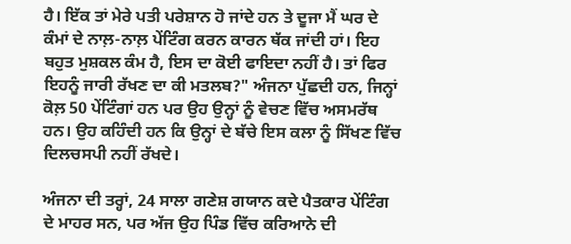ਹੈ। ਇੱਕ ਤਾਂ ਮੇਰੇ ਪਤੀ ਪਰੇਸ਼ਾਨ ਹੋ ਜਾਂਦੇ ਹਨ ਤੇ ਦੂਜਾ ਮੈਂ ਘਰ ਦੇ ਕੰਮਾਂ ਦੇ ਨਾਲ਼-ਨਾਲ਼ ਪੇਂਟਿੰਗ ਕਰਨ ਕਾਰਨ ਥੱਕ ਜਾਂਦੀ ਹਾਂ। ਇਹ ਬਹੁਤ ਮੁਸ਼ਕਲ ਕੰਮ ਹੈ, ਇਸ ਦਾ ਕੋਈ ਫਾਇਦਾ ਨਹੀਂ ਹੈ। ਤਾਂ ਫਿਰ ਇਹਨੂੰ ਜਾਰੀ ਰੱਖਣ ਦਾ ਕੀ ਮਤਲਬ?" ਅੰਜਨਾ ਪੁੱਛਦੀ ਹਨ, ਜਿਨ੍ਹਾਂ ਕੋਲ਼ 50 ਪੇਂਟਿੰਗਾਂ ਹਨ ਪਰ ਉਹ ਉਨ੍ਹਾਂ ਨੂੰ ਵੇਚਣ ਵਿੱਚ ਅਸਮਰੱਥ ਹਨ। ਉਹ ਕਹਿੰਦੀ ਹਨ ਕਿ ਉਨ੍ਹਾਂ ਦੇ ਬੱਚੇ ਇਸ ਕਲਾ ਨੂੰ ਸਿੱਖਣ ਵਿੱਚ ਦਿਲਚਸਪੀ ਨਹੀਂ ਰੱਖਦੇ।

ਅੰਜਨਾ ਦੀ ਤਰ੍ਹਾਂ, 24 ਸਾਲਾ ਗਣੇਸ਼ ਗਯਾਨ ਕਦੇ ਪੈਤਕਾਰ ਪੇਂਟਿੰਗ ਦੇ ਮਾਹਰ ਸਨ, ਪਰ ਅੱਜ ਉਹ ਪਿੰਡ ਵਿੱਚ ਕਰਿਆਨੇ ਦੀ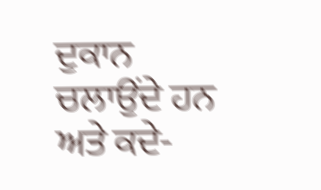ਦੁਕਾਨ ਚਲਾਉਂਦੇ ਹਨ ਅਤੇ ਕਦੇ-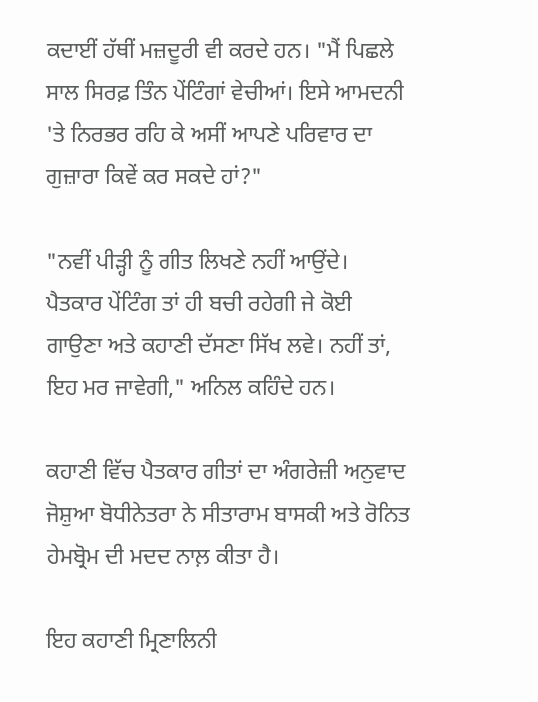ਕਦਾਈਂ ਹੱਥੀਂ ਮਜ਼ਦੂਰੀ ਵੀ ਕਰਦੇ ਹਨ। "ਮੈਂ ਪਿਛਲੇ ਸਾਲ ਸਿਰਫ਼ ਤਿੰਨ ਪੇਂਟਿੰਗਾਂ ਵੇਚੀਆਂ। ਇਸੇ ਆਮਦਨੀ 'ਤੇ ਨਿਰਭਰ ਰਹਿ ਕੇ ਅਸੀਂ ਆਪਣੇ ਪਰਿਵਾਰ ਦਾ ਗੁਜ਼ਾਰਾ ਕਿਵੇਂ ਕਰ ਸਕਦੇ ਹਾਂ?"

"ਨਵੀਂ ਪੀੜ੍ਹੀ ਨੂੰ ਗੀਤ ਲਿਖਣੇ ਨਹੀਂ ਆਉਂਦੇ। ਪੈਤਕਾਰ ਪੇਂਟਿੰਗ ਤਾਂ ਹੀ ਬਚੀ ਰਹੇਗੀ ਜੇ ਕੋਈ ਗਾਉਣਾ ਅਤੇ ਕਹਾਣੀ ਦੱਸਣਾ ਸਿੱਖ ਲਵੇ। ਨਹੀਂ ਤਾਂ, ਇਹ ਮਰ ਜਾਵੇਗੀ," ਅਨਿਲ ਕਹਿੰਦੇ ਹਨ।

ਕਹਾਣੀ ਵਿੱਚ ਪੈਤਕਾਰ ਗੀਤਾਂ ਦਾ ਅੰਗਰੇਜ਼ੀ ਅਨੁਵਾਦ ਜੋਸ਼ੁਆ ਬੋਧੀਨੇਤਰਾ ਨੇ ਸੀਤਾਰਾਮ ਬਾਸਕੀ ਅਤੇ ਰੋਨਿਤ ਹੇਮਬ੍ਰੋਮ ਦੀ ਮਦਦ ਨਾਲ਼ ਕੀਤਾ ਹੈ।

ਇਹ ਕਹਾਣੀ ਮ੍ਰਿਣਾਲਿਨੀ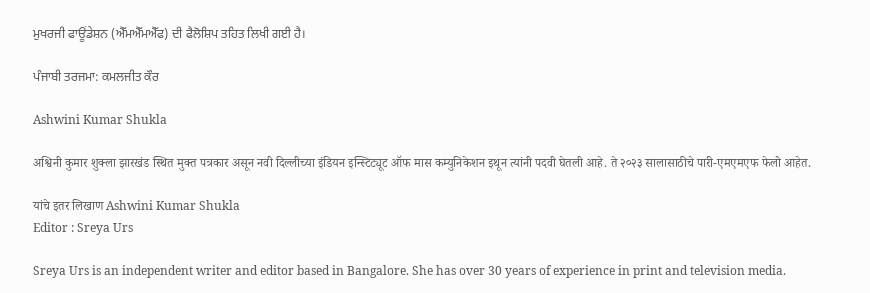ਮੁਖਰਜੀ ਫਾਊਂਡੇਸ਼ਨ (ਐੱਮਐੱਮਐੱਫ) ਦੀ ਫੈਲੋਸ਼ਿਪ ਤਹਿਤ ਲਿਖੀ ਗਈ ਹੈ।

ਪੰਜਾਬੀ ਤਰਜਮਾ: ਕਮਲਜੀਤ ਕੌਰ

Ashwini Kumar Shukla

अश्विनी कुमार शुक्ला झारखंड स्थित मुक्त पत्रकार असून नवी दिल्लीच्या इंडियन इन्स्टिट्यूट ऑफ मास कम्युनिकेशन इथून त्यांनी पदवी घेतली आहे. ते २०२३ सालासाठीचे पारी-एमएमएफ फेलो आहेत.

यांचे इतर लिखाण Ashwini Kumar Shukla
Editor : Sreya Urs

Sreya Urs is an independent writer and editor based in Bangalore. She has over 30 years of experience in print and television media.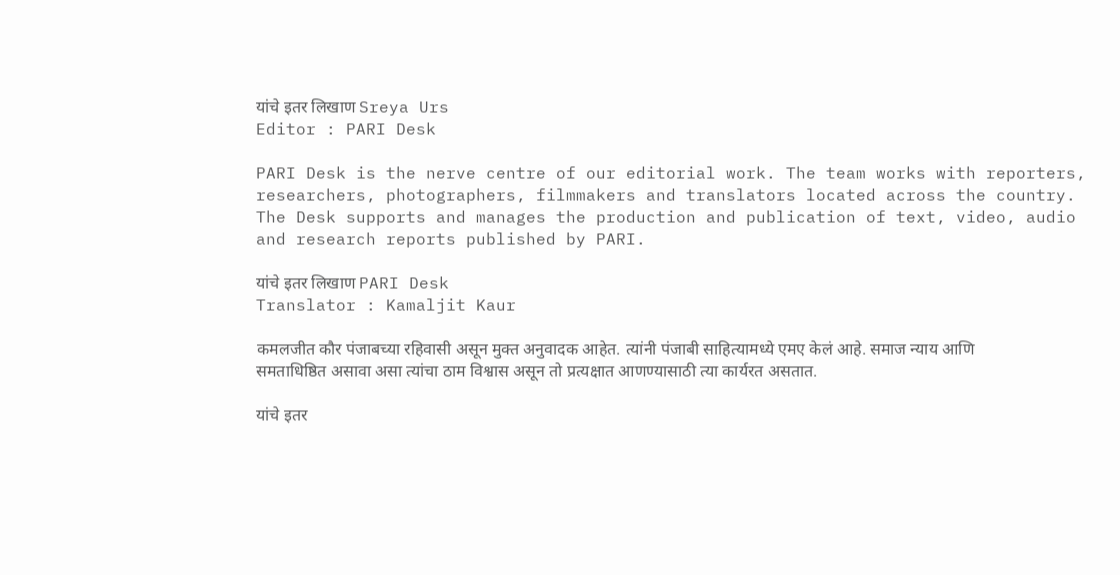यांचे इतर लिखाण Sreya Urs
Editor : PARI Desk

PARI Desk is the nerve centre of our editorial work. The team works with reporters, researchers, photographers, filmmakers and translators located across the country. The Desk supports and manages the production and publication of text, video, audio and research reports published by PARI.

यांचे इतर लिखाण PARI Desk
Translator : Kamaljit Kaur

कमलजीत कौर पंजाबच्या रहिवासी असून मुक्त अनुवादक आहेत. त्यांनी पंजाबी साहित्यामध्ये एमए केलं आहे. समाज न्याय आणि समताधिष्ठित असावा असा त्यांचा ठाम विश्वास असून तो प्रत्यक्षात आणण्यासाठी त्या कार्यरत असतात.

यांचे इतर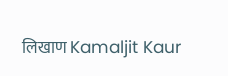लिखाण Kamaljit Kaur